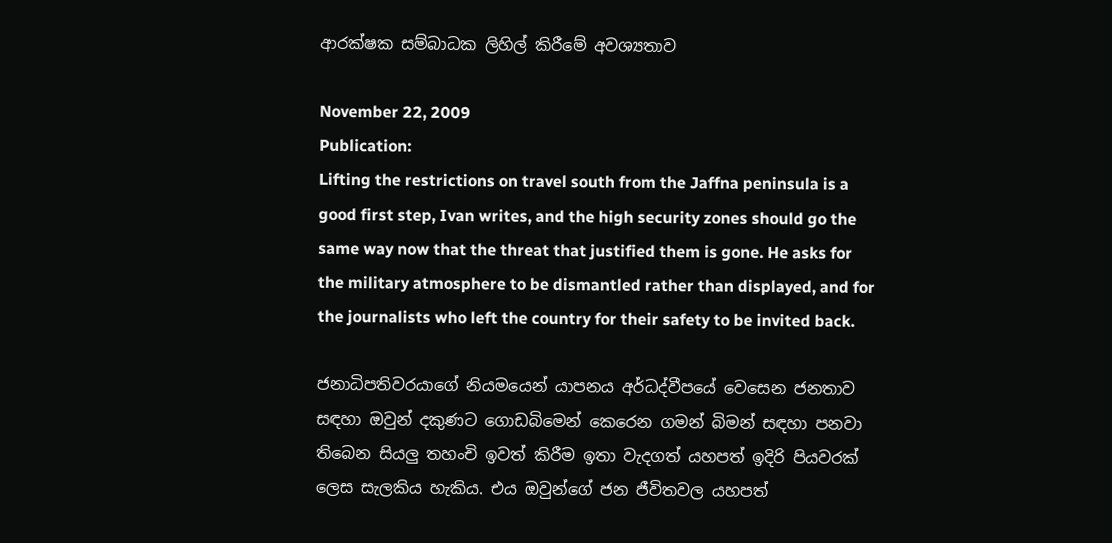ආරක්ෂක සම්බාධක ලිහිල් කිරීමේ අවශ්‍යතාව

November 22, 2009
Publication:
Lifting the restrictions on travel south from the Jaffna peninsula is a good first step, Ivan writes, and the high security zones should go the same way now that the threat that justified them is gone. He asks for the military atmosphere to be dismantled rather than displayed, and for the journalists who left the country for their safety to be invited back.

ජනාධිපතිවරයාගේ නියමයෙන් යාපනය අර්ධද්වීපයේ වෙසෙන ජනතාව සඳහා ඔවුන් දකුණට ගොඩබිමෙන් කෙරෙන ගමන් බිමන් සඳහා පනවා තිබෙන සියලු තහංචි ඉවත් කිරීම ඉතා වැදගත් යහපත් ඉදිරි පියවරක් ලෙස සැලකිය හැකිය. එය ඔවුන්ගේ ජන ජීවිතවල යහපත්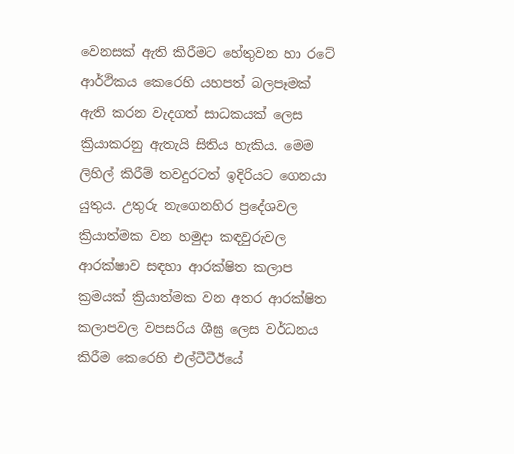වෙනසක් ඇති කිරීමට හේතුවන හා රටේ ආර්ථිකය කෙරෙහි යහපත් බලපෑමක් ඇති කරන වැදගත් සාධකයක් ලෙස ක්‍රියාකරනු ඇතැයි සිතිය හැකිය. මෙම ලිහිල් කිරීම් තවදුරටත් ඉදිරියට ගෙනයා යුතුය. උතුරු නැගෙනහිර ප්‍රදේශවල ක්‍රියාත්මක වන හමුදා කඳවුරුවල ආරක්ෂාව සඳහා ආරක්ෂිත කලාප ක්‍රමයක් ක්‍රියාත්මක වන අතර ආරක්ෂිත කලාපවල වපසරිය ශීඝ්‍ර ලෙස වර්ධනය කිරීම කෙරෙහි එල්ටීටීඊයේ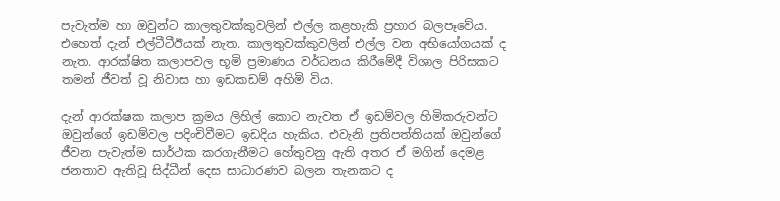පැවැත්ම හා ඔවුන්ට කාලතුවක්කුවලින් එල්ල කළහැකි ප්‍රහාර බලපෑවේය. එහෙත් දැන් එල්ටීටීඊයක් නැත. කාලතුවක්කුවලින් එල්ල වන අභියෝගයක් ද නැත. ආරක්ෂිත කලාපවල භූමි ප්‍රමාණය වර්ධනය කිරීමේදී විශාල පිරිසකට තමන් ජීවත් වූ නිවාස හා ඉඩකඩම් අහිමි විය.

දැන් ආරක්ෂක කලාප ක්‍රමය ලිහිල් කොට නැවත ඒ ඉඩම්වල හිමිකරුවන්ට ඔවුන්ගේ ඉඩම්වල පදිංචිවීමට ඉඩදිය හැකිය. එවැනි ප්‍රතිපත්තියක් ඔවුන්ගේ ජීවන පැවැත්ම සාර්ථක කරගැනීමට හේතුවනු ඇති අතර ඒ මගින් දෙමළ ජනතාව ඇතිවූ සිද්ධීන් දෙස සාධාරණව බලන තැනකට ද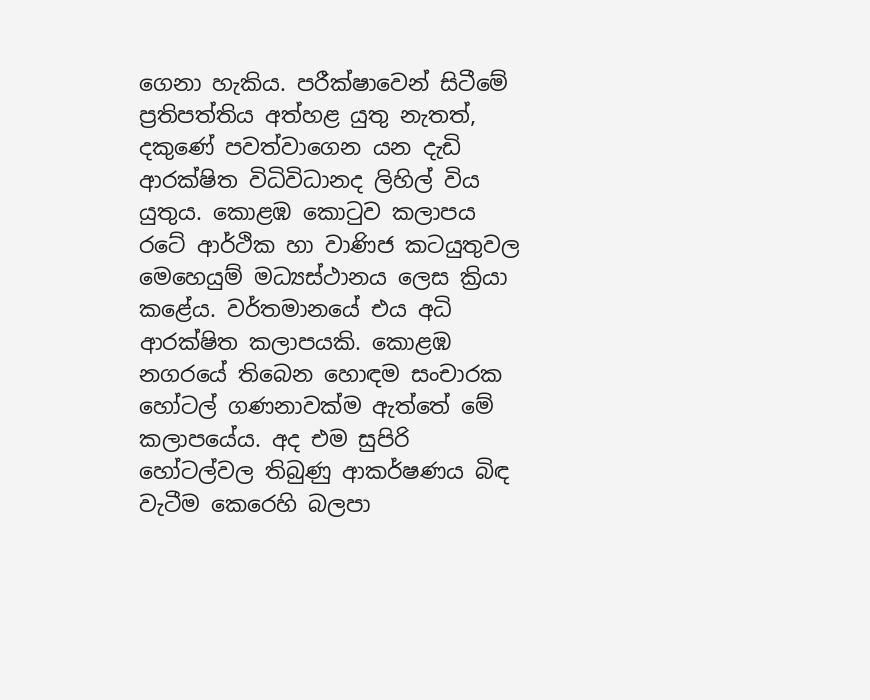ගෙනා හැකිය. පරීක්ෂාවෙන් සිටීමේ ප්‍රතිපත්තිය අත්හළ යුතු නැතත්, දකුණේ පවත්වාගෙන යන දැඩි ආරක්ෂිත විධිවිධානද ලිහිල් විය යුතුය. කොළඹ කොටුව කලාපය රටේ ආර්ථික හා වාණිජ කටයුතුවල මෙහෙයුම් මධ්‍යස්ථානය ලෙස ක්‍රියා කළේය. වර්තමානයේ එය අධි ආරක්ෂිත කලාපයකි. කොළඹ නගරයේ තිබෙන හොඳම සංචාරක හෝටල් ගණනාවක්ම ඇත්තේ මේ කලාපයේය. අද එම සුපිරි හෝටල්වල තිබුණු ආකර්ෂණය බිඳ වැටීම කෙරෙහි බලපා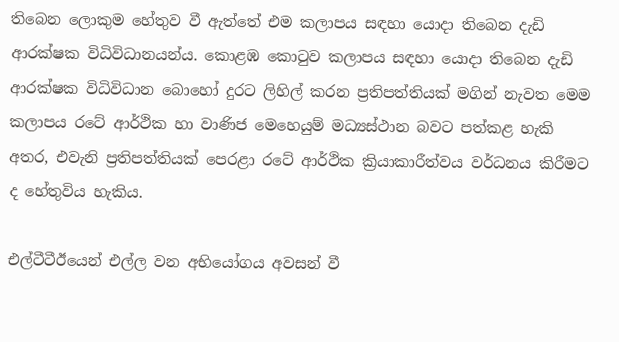තිබෙන ලොකුම හේතුව වී ඇත්තේ එම කලාපය සඳහා යොදා තිබෙන දැඩි ආරක්ෂක විධිවිධානයන්ය. කොළඹ කොටුව කලාපය සඳහා යොදා තිබෙන දැඩි ආරක්ෂක විධිවිධාන බොහෝ දුරට ලිහිල් කරන ප්‍රතිපත්තියක් මගින් නැවත මෙම කලාපය රටේ ආර්ථික හා වාණිජ මෙහෙයුම් මධ්‍යස්ථාන බවට පත්කළ හැකි අතර, එවැනි ප්‍රතිපත්තියක් පෙරළා රටේ ආර්ථික ක්‍රියාකාරීත්වය වර්ධනය කිරීමට ද හේතුවිය හැකිය.

එල්ටීටීඊයෙන් එල්ල වන අභියෝගය අවසන් වී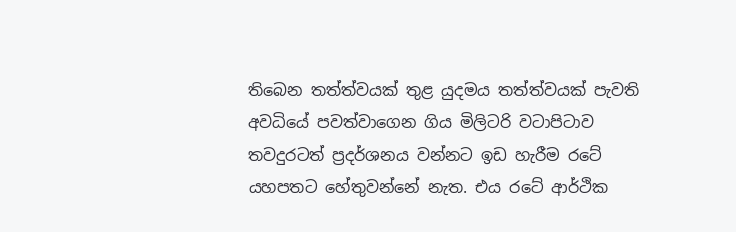තිබෙන තත්ත්වයක් තුළ යුදමය තත්ත්වයක් පැවති අවධියේ පවත්වාගෙන ගිය මිලිටරි වටාපිටාව තවදුරටත් ප්‍රදර්ශනය වන්නට ඉඩ හැරීම රටේ යහපතට හේතුවන්නේ නැත. එය රටේ ආර්ථික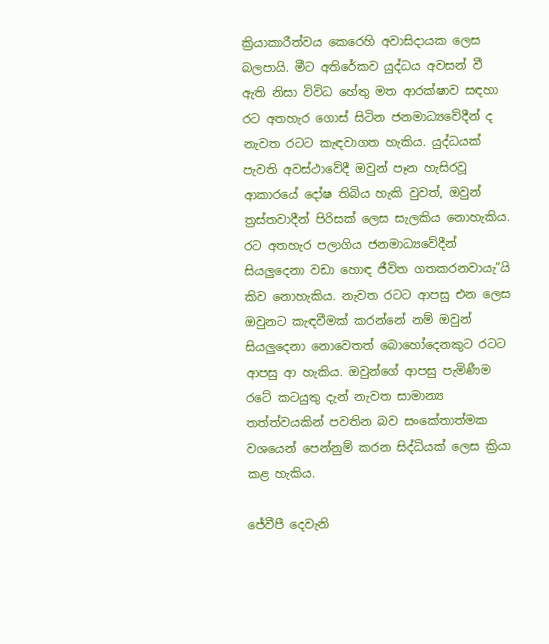ක්‍රියාකාරීත්වය කෙරෙහි අවාසිදායක ලෙස බලපායි. මීට අතිරේකව යුද්ධය අවසන් වී ඇති නිසා විවිධ හේතු මත ආරක්ෂාව සඳහා රට අතහැර ගොස් සිටින ජනමාධ්‍යවේදීන් ද නැවත රටට කැඳවාගත හැකිය. යුද්ධයක් පැවති අවස්ථාවේදී ඔවුන් පෑන හැසිරවූ ආකාරයේ දෝෂ තිබිය හැකි වුවත්, ඔවුන් ත්‍රස්තවාදීන් පිරිසක් ලෙස සැලකිය නොහැකිය. රට අතහැර පලාගිය ජනමාධ්‍යවේදීන් සියලුදෙනා වඩා හොඳ ජීවිත ගතකරනවායැ”යි කිව නොහැකිය. නැවත රටට ආපසු එන ලෙස ඔවුනට කැඳවීමක් කරන්නේ නම් ඔවුන් සියලුදෙනා නොවෙතත් බොහෝදෙනකුට රටට ආපසු ආ හැකිය. ඔවුන්ගේ ආපසු පැමිණීම රටේ කටයුතු දැන් නැවත සාමාන්‍ය තත්ත්වයකින් පවතින බව සංකේතාත්මක වශයෙන් පෙන්නුම් කරන සිද්ධියක් ලෙස ක්‍රියා කළ හැකිය.

ජේවීපී දෙවැනි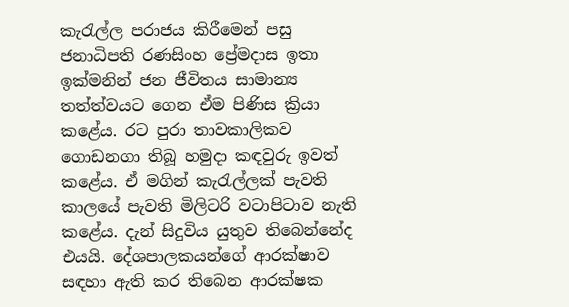කැරැල්ල පරාජය කිරීමෙන් පසු ජනාධිපති රණසිංහ ප්‍රේමදාස ඉතා ඉක්මනින් ජන ජීවිතය සාමාන්‍ය තත්ත්වයට ගෙන ඒම පිණිස ක්‍රියා කළේය. රට පුරා තාවකාලිකව ගොඩනගා තිබූ හමුදා කඳවුරු ඉවත් කළේය. ඒ මගින් කැරැල්ලක් පැවති කාලයේ පැවති මිලිටරි වටාපිටාව නැති කළේය. දැන් සිදුවිය යුතුව තිබෙන්නේද එයයි. දේශපාලකයන්ගේ ආරක්ෂාව සඳහා ඇති කර තිබෙන ආරක්ෂක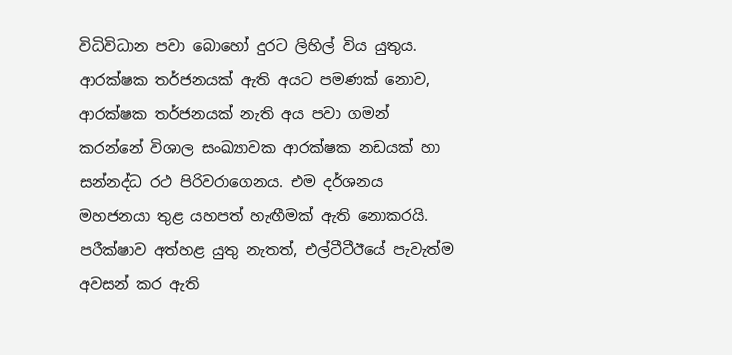විධිවිධාන පවා බොහෝ දුරට ලිහිල් විය යුතුය. ආරක්ෂක තර්ජනයක් ඇති අයට පමණක් නොව, ආරක්ෂක තර්ජනයක් නැති අය පවා ගමන් කරන්නේ විශාල සංඛ්‍යාවක ආරක්ෂක නඩයක් හා සන්නද්ධ රථ පිරිවරාගෙනය. එම දර්ශනය මහජනයා තුළ යහපත් හැඟීමක් ඇති නොකරයි. පරීක්ෂාව අත්හළ යුතු නැතත්, එල්ටීටීඊයේ පැවැත්ම අවසන් කර ඇති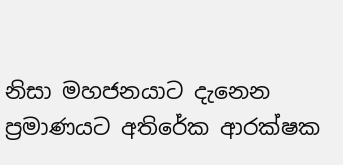නිසා මහජනයාට දැනෙන ප්‍රමාණයට අතිරේක ආරක්ෂක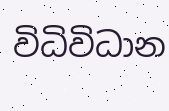විධිවිධාන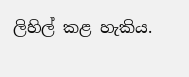ලිහිල් කළ හැකිය.